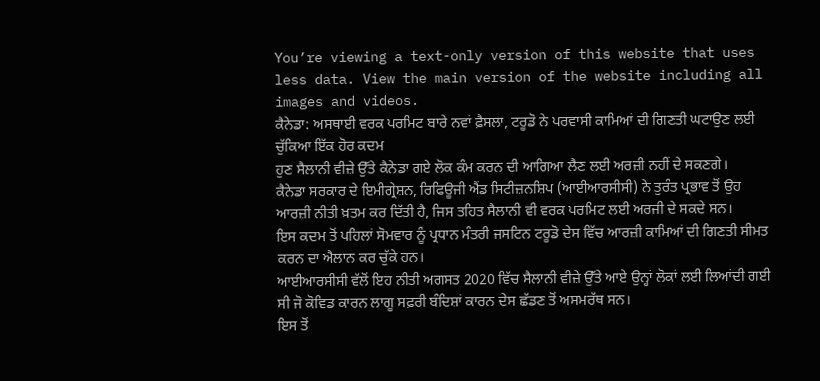You’re viewing a text-only version of this website that uses less data. View the main version of the website including all images and videos.
ਕੈਨੇਡਾ: ਅਸਥਾਈ ਵਰਕ ਪਰਮਿਟ ਬਾਰੇ ਨਵਾਂ ਫ਼ੈਸਲਾ, ਟਰੂਡੋ ਨੇ ਪਰਵਾਸੀ ਕਾਮਿਆਂ ਦੀ ਗਿਣਤੀ ਘਟਾਉਣ ਲਈ ਚੁੱਕਿਆ ਇੱਕ ਹੋਰ ਕਦਮ
ਹੁਣ ਸੈਲਾਨੀ ਵੀਜ਼ੇ ਉੱਤੇ ਕੈਨੇਡਾ ਗਏ ਲੋਕ ਕੰਮ ਕਰਨ ਦੀ ਆਗਿਆ ਲੈਣ ਲਈ ਅਰਜ਼ੀ ਨਹੀਂ ਦੇ ਸਕਣਗੇ।
ਕੈਨੇਡਾ ਸਰਕਾਰ ਦੇ ਇਮੀਗ੍ਰੇਸ਼ਨ, ਰਿਫਿਊਜੀ ਐਂਡ ਸਿਟੀਜ਼ਨਸ਼ਿਪ (ਆਈਆਰਸੀਸੀ) ਨੇ ਤੁਰੰਤ ਪ੍ਰਭਾਵ ਤੋਂ ਉਹ ਆਰਜ਼ੀ ਨੀਤੀ ਖ਼ਤਮ ਕਰ ਦਿੱਤੀ ਹੈ, ਜਿਸ ਤਹਿਤ ਸੈਲਾਨੀ ਵੀ ਵਰਕ ਪਰਮਿਟ ਲਈ ਅਰਜੀ ਦੇ ਸਕਦੇ ਸਨ।
ਇਸ ਕਦਮ ਤੋਂ ਪਹਿਲਾਂ ਸੋਮਵਾਰ ਨੂੰ ਪ੍ਰਧਾਨ ਮੰਤਰੀ ਜਸਟਿਨ ਟਰੂਡੋ ਦੇਸ ਵਿੱਚ ਆਰਜ਼ੀ ਕਾਮਿਆਂ ਦੀ ਗਿਣਤੀ ਸੀਮਤ ਕਰਨ ਦਾ ਐਲਾਨ ਕਰ ਚੁੱਕੇ ਹਨ।
ਆਈਆਰਸੀਸੀ ਵੱਲੋਂ ਇਹ ਨੀਤੀ ਅਗਸਤ 2020 ਵਿੱਚ ਸੈਲਾਨੀ ਵੀਜ਼ੇ ਉੱਤੇ ਆਏ ਉਨ੍ਹਾਂ ਲੋਕਾਂ ਲਈ ਲਿਆਂਦੀ ਗਈ ਸੀ ਜੋ ਕੋਵਿਡ ਕਾਰਨ ਲਾਗੂ ਸਫ਼ਰੀ ਬੰਦਿਸ਼ਾਂ ਕਾਰਨ ਦੇਸ ਛੱਡਣ ਤੋਂ ਅਸਮਰੱਥ ਸਨ।
ਇਸ ਤੋਂ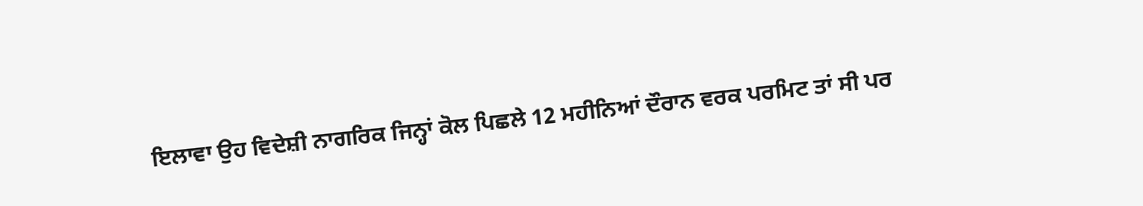ਇਲਾਵਾ ਉਹ ਵਿਦੇਸ਼ੀ ਨਾਗਰਿਕ ਜਿਨ੍ਹਾਂ ਕੋਲ ਪਿਛਲੇ 12 ਮਹੀਨਿਆਂ ਦੌਰਾਨ ਵਰਕ ਪਰਮਿਟ ਤਾਂ ਸੀ ਪਰ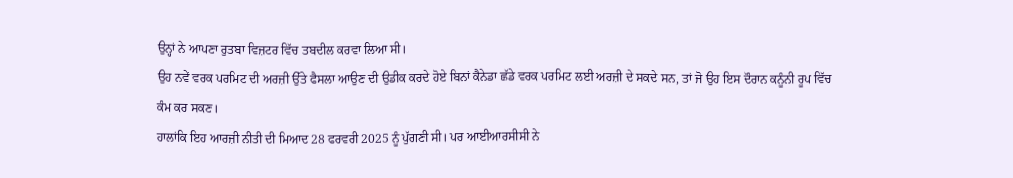ਉਨ੍ਹਾਂ ਨੇ ਆਪਣਾ ਰੁਤਬਾ ਵਿਜ਼ਟਰ ਵਿੱਚ ਤਬਦੀਲ ਕਰਵਾ ਲਿਆ ਸੀ।
ਉਹ ਨਵੇਂ ਵਰਕ ਪਰਮਿਟ ਦੀ ਅਰਜ਼ੀ ਉੱਤੇ ਫੈਸਲਾ ਆਉਣ ਦੀ ਉਡੀਕ ਕਰਦੇ ਹੋਏ ਬਿਨਾਂ ਕੈਨੇਡਾ ਛੱਡੇ ਵਰਕ ਪਰਮਿਟ ਲਈ ਅਰਜ਼ੀ ਦੇ ਸਕਦੇ ਸਨ, ਤਾਂ ਜੋ ਉਹ ਇਸ ਦੌਰਾਨ ਕਨੂੰਨੀ ਰੂਪ ਵਿੱਚ ਕੰਮ ਕਰ ਸਕਣ।
ਹਾਲਾਂਕਿ ਇਹ ਆਰਜ਼ੀ ਨੀਤੀ ਦੀ ਮਿਆਦ 28 ਫਰਵਰੀ 2025 ਨੂੰ ਪੁੱਗਣੀ ਸੀ। ਪਰ ਆਈਆਰਸੀਸੀ ਨੇ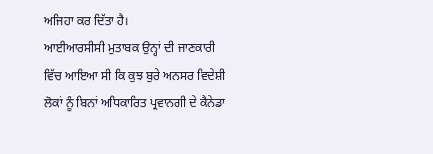ਅਜਿਹਾ ਕਰ ਦਿੱਤਾ ਹੈ।
ਆਈਆਰਸੀਸੀ ਮੁਤਾਬਕ ਉਨ੍ਹਾਂ ਦੀ ਜਾਣਕਾਰੀ ਵਿੱਚ ਆਇਆ ਸੀ ਕਿ ਕੁਝ ਬੁਰੇ ਅਨਸਰ ਵਿਦੇਸ਼ੀ ਲੋਕਾਂ ਨੂੰ ਬਿਨਾਂ ਅਧਿਕਾਰਿਤ ਪ੍ਰਵਾਨਗੀ ਦੇ ਕੈਨੇਡਾ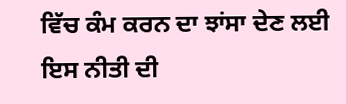ਵਿੱਚ ਕੰਮ ਕਰਨ ਦਾ ਝਾਂਸਾ ਦੇਣ ਲਈ ਇਸ ਨੀਤੀ ਦੀ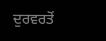ਦੁਰਵਰਤੋਂ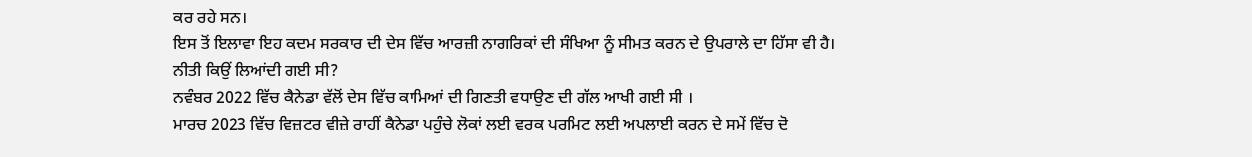ਕਰ ਰਹੇ ਸਨ।
ਇਸ ਤੋਂ ਇਲਾਵਾ ਇਹ ਕਦਮ ਸਰਕਾਰ ਦੀ ਦੇਸ ਵਿੱਚ ਆਰਜ਼ੀ ਨਾਗਰਿਕਾਂ ਦੀ ਸੰਖਿਆ ਨੂੰ ਸੀਮਤ ਕਰਨ ਦੇ ਉਪਰਾਲੇ ਦਾ ਹਿੱਸਾ ਵੀ ਹੈ।
ਨੀਤੀ ਕਿਉਂ ਲਿਆਂਦੀ ਗਈ ਸੀ?
ਨਵੰਬਰ 2022 ਵਿੱਚ ਕੈਨੇਡਾ ਵੱਲੋਂ ਦੇਸ ਵਿੱਚ ਕਾਮਿਆਂ ਦੀ ਗਿਣਤੀ ਵਧਾਉਣ ਦੀ ਗੱਲ ਆਖੀ ਗਈ ਸੀ ।
ਮਾਰਚ 2023 ਵਿੱਚ ਵਿਜ਼ਟਰ ਵੀਜ਼ੇ ਰਾਹੀਂ ਕੈਨੇਡਾ ਪਹੁੰਚੇ ਲੋਕਾਂ ਲਈ ਵਰਕ ਪਰਮਿਟ ਲਈ ਅਪਲਾਈ ਕਰਨ ਦੇ ਸਮੇਂ ਵਿੱਚ ਦੋ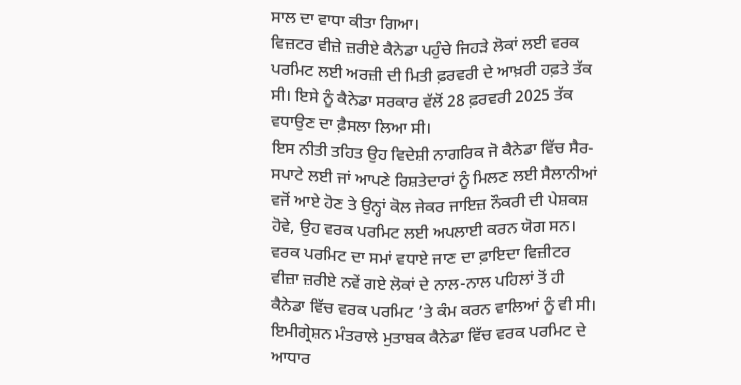ਸਾਲ ਦਾ ਵਾਧਾ ਕੀਤਾ ਗਿਆ।
ਵਿਜ਼ਟਰ ਵੀਜ਼ੇ ਜ਼ਰੀਏ ਕੈਨੇਡਾ ਪਹੁੰਚੇ ਜਿਹੜੇ ਲੋਕਾਂ ਲਈ ਵਰਕ ਪਰਮਿਟ ਲਈ ਅਰਜ਼ੀ ਦੀ ਮਿਤੀ ਫ਼ਰਵਰੀ ਦੇ ਆਖ਼ਰੀ ਹਫ਼ਤੇ ਤੱਕ ਸੀ। ਇਸੇ ਨੂੰ ਕੈਨੇਡਾ ਸਰਕਾਰ ਵੱਲੋਂ 28 ਫ਼ਰਵਰੀ 2025 ਤੱਕ ਵਧਾਉਣ ਦਾ ਫ਼ੈਸਲਾ ਲਿਆ ਸੀ।
ਇਸ ਨੀਤੀ ਤਹਿਤ ਉਹ ਵਿਦੇਸ਼ੀ ਨਾਗਰਿਕ ਜੋ ਕੈਨੇਡਾ ਵਿੱਚ ਸੈਰ-ਸਪਾਟੇ ਲਈ ਜਾਂ ਆਪਣੇ ਰਿਸ਼ਤੇਦਾਰਾਂ ਨੂੰ ਮਿਲਣ ਲਈ ਸੈਲਾਨੀਆਂ ਵਜੋਂ ਆਏ ਹੋਣ ਤੇ ਉਨ੍ਹਾਂ ਕੋਲ ਜੇਕਰ ਜਾਇਜ਼ ਨੌਕਰੀ ਦੀ ਪੇਸ਼ਕਸ਼ ਹੋਵੇ, ਉਹ ਵਰਕ ਪਰਮਿਟ ਲਈ ਅਪਲਾਈ ਕਰਨ ਯੋਗ ਸਨ।
ਵਰਕ ਪਰਮਿਟ ਦਾ ਸਮਾਂ ਵਧਾਏ ਜਾਣ ਦਾ ਫ਼ਾਇਦਾ ਵਿਜ਼ੀਟਰ ਵੀਜ਼ਾ ਜ਼ਰੀਏ ਨਵੇਂ ਗਏ ਲੋਕਾਂ ਦੇ ਨਾਲ-ਨਾਲ ਪਹਿਲਾਂ ਤੋਂ ਹੀ ਕੈਨੇਡਾ ਵਿੱਚ ਵਰਕ ਪਰਮਿਟ ’ਤੇ ਕੰਮ ਕਰਨ ਵਾਲਿਆਂ ਨੂੰ ਵੀ ਸੀ।
ਇਮੀਗ੍ਰੇਸ਼ਨ ਮੰਤਰਾਲੇ ਮੁਤਾਬਕ ਕੈਨੇਡਾ ਵਿੱਚ ਵਰਕ ਪਰਮਿਟ ਦੇ ਆਧਾਰ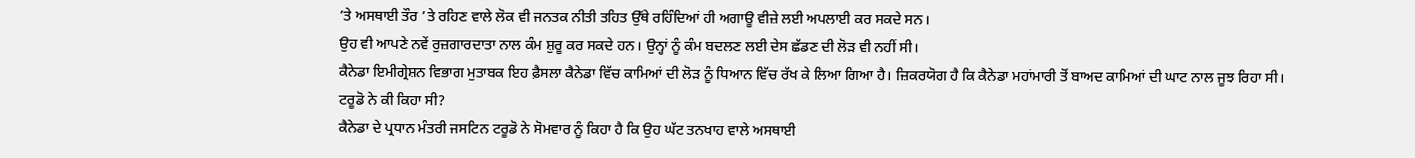’ਤੇ ਅਸਥਾਈ ਤੌਰ ’ਤੇ ਰਹਿਣ ਵਾਲੇ ਲੋਕ ਵੀ ਜਨਤਕ ਨੀਤੀ ਤਹਿਤ ਉੱਥੇ ਰਹਿੰਦਿਆਂ ਹੀ ਅਗਾਊ ਵੀਜ਼ੇ ਲਈ ਅਪਲਾਈ ਕਰ ਸਕਦੇ ਸਨ।
ਉਹ ਵੀ ਆਪਣੇ ਨਵੇਂ ਰੁਜ਼ਗਾਰਦਾਤਾ ਨਾਲ ਕੰਮ ਸ਼ੁਰੂ ਕਰ ਸਕਦੇ ਹਨ। ਉਨ੍ਹਾਂ ਨੂੰ ਕੰਮ ਬਦਲਣ ਲਈ ਦੇਸ ਛੱਡਣ ਦੀ ਲੋੜ ਵੀ ਨਹੀਂ ਸੀ।
ਕੈਨੇਡਾ ਇਮੀਗ੍ਰੇਸ਼ਨ ਵਿਭਾਗ ਮੁਤਾਬਕ ਇਹ ਫ਼ੈਸਲਾ ਕੈਨੇਡਾ ਵਿੱਚ ਕਾਮਿਆਂ ਦੀ ਲੋੜ ਨੂੰ ਧਿਆਨ ਵਿੱਚ ਰੱਖ ਕੇ ਲਿਆ ਗਿਆ ਹੈ। ਜ਼ਿਕਰਯੋਗ ਹੈ ਕਿ ਕੈਨੇਡਾ ਮਹਾਂਮਾਰੀ ਤੋਂ ਬਾਅਦ ਕਾਮਿਆਂ ਦੀ ਘਾਟ ਨਾਲ ਜੂਝ ਰਿਹਾ ਸੀ।
ਟਰੂਡੋ ਨੇ ਕੀ ਕਿਹਾ ਸੀ?
ਕੈਨੇਡਾ ਦੇ ਪ੍ਰਧਾਨ ਮੰਤਰੀ ਜਸਟਿਨ ਟਰੂਡੋ ਨੇ ਸੋਮਵਾਰ ਨੂੰ ਕਿਹਾ ਹੈ ਕਿ ਉਹ ਘੱਟ ਤਨਖਾਹ ਵਾਲੇ ਅਸਥਾਈ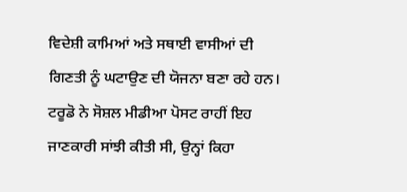ਵਿਦੇਸ਼ੀ ਕਾਮਿਆਂ ਅਤੇ ਸਥਾਈ ਵਾਸੀਆਂ ਦੀ ਗਿਣਤੀ ਨੂੰ ਘਟਾਉਣ ਦੀ ਯੋਜਨਾ ਬਣਾ ਰਹੇ ਹਨ।
ਟਰੂਡੋ ਨੇ ਸੋਸ਼ਲ ਮੀਡੀਆ ਪੋਸਟ ਰਾਹੀਂ ਇਹ ਜਾਣਕਾਰੀ ਸਾਂਝੀ ਕੀਤੀ ਸੀ, ਉਨ੍ਹਾਂ ਕਿਹਾ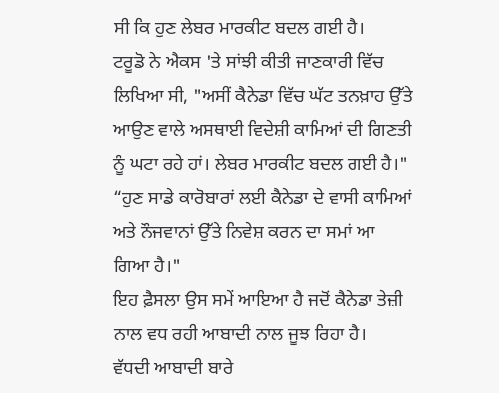ਸੀ ਕਿ ਹੁਣ ਲੇਬਰ ਮਾਰਕੀਟ ਬਦਲ ਗਈ ਹੈ।
ਟਰੂਡੋ ਨੇ ਐਕਸ 'ਤੇ ਸਾਂਝੀ ਕੀਤੀ ਜਾਣਕਾਰੀ ਵਿੱਚ ਲਿਖਿਆ ਸੀ, "ਅਸੀਂ ਕੈਨੇਡਾ ਵਿੱਚ ਘੱਟ ਤਨਖ਼ਾਹ ਉੱਤੇ ਆਉਣ ਵਾਲੇ ਅਸਥਾਈ ਵਿਦੇਸ਼ੀ ਕਾਮਿਆਂ ਦੀ ਗਿਣਤੀ ਨੂੰ ਘਟਾ ਰਹੇ ਹਾਂ। ਲੇਬਰ ਮਾਰਕੀਟ ਬਦਲ ਗਈ ਹੈ।"
“ਹੁਣ ਸਾਡੇ ਕਾਰੋਬਾਰਾਂ ਲਈ ਕੈਨੇਡਾ ਦੇ ਵਾਸੀ ਕਾਮਿਆਂ ਅਤੇ ਨੌਜਵਾਨਾਂ ਉੱਤੇ ਨਿਵੇਸ਼ ਕਰਨ ਦਾ ਸਮਾਂ ਆ ਗਿਆ ਹੈ।"
ਇਹ ਫ਼ੈਸਲਾ ਉਸ ਸਮੇਂ ਆਇਆ ਹੈ ਜਦੋਂ ਕੈਨੇਡਾ ਤੇਜ਼ੀ ਨਾਲ ਵਧ ਰਹੀ ਆਬਾਦੀ ਨਾਲ ਜੂਝ ਰਿਹਾ ਹੈ।
ਵੱਧਦੀ ਆਬਾਦੀ ਬਾਰੇ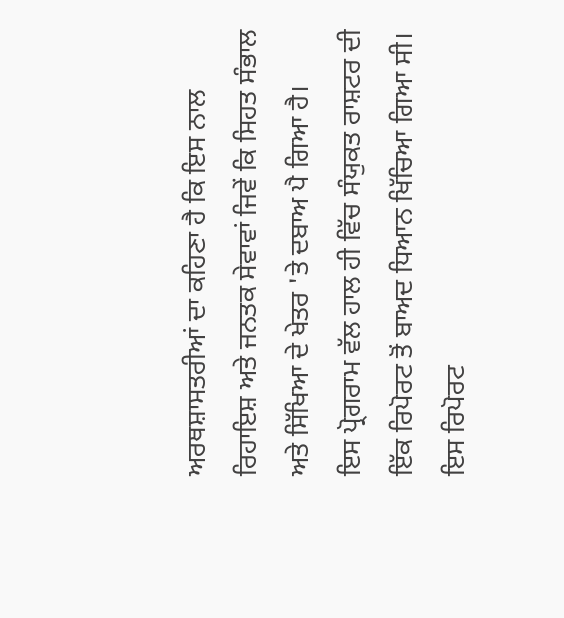ਅਰਥਸ਼ਾਸਤਰੀਆਂ ਦਾ ਕਹਿਣਾ ਹੈ ਕਿ ਇਸ ਨਾਲ ਰਿਹਾਇਸ਼ ਅਤੇ ਜਨਤਕ ਸੇਵਾਵਾਂ ਜਿਵੇਂ ਕਿ ਸਿਹਤ ਸੰਭਾਲ ਅਤੇ ਸਿੱਖਿਆ ਦੇ ਖੇਤਰ 'ਤੇ ਦਬਾਅ ਪੈ ਗਿਆ ਹੈ।
ਇਸ ਪ੍ਰੋਗਰਾਮ ਵੱਲ ਹਾਲ ਹੀ ਵਿੱਚ ਸੰਯੁਕਤ ਰਾਸ਼ਟਰ ਦੀ ਇੱਕ ਰਿਪੋਰਟ ਤੋਂ ਬਾਅਦ ਧਿਆਨ ਖਿੱਚਿਆ ਗਿਆ ਸੀ।
ਇਸ ਰਿਪੋਰਟ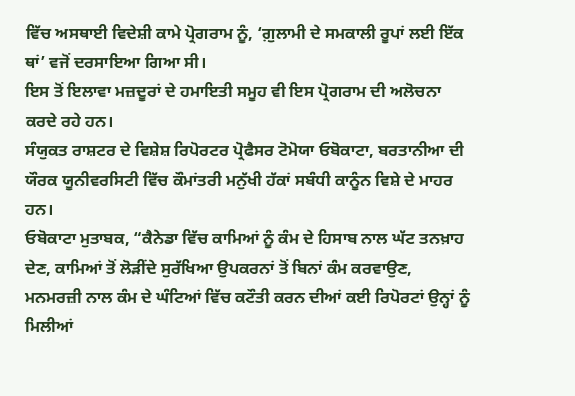ਵਿੱਚ ਅਸਥਾਈ ਵਿਦੇਸ਼ੀ ਕਾਮੇ ਪ੍ਰੋਗਰਾਮ ਨੂੰ, ‘ਗ਼ੁਲਾਮੀ ਦੇ ਸਮਕਾਲੀ ਰੂਪਾਂ ਲਈ ਇੱਕ ਥਾਂ’ ਵਜੋਂ ਦਰਸਾਇਆ ਗਿਆ ਸੀ।
ਇਸ ਤੋਂ ਇਲਾਵਾ ਮਜ਼ਦੂਰਾਂ ਦੇ ਹਮਾਇਤੀ ਸਮੂਹ ਵੀ ਇਸ ਪ੍ਰੋਗਰਾਮ ਦੀ ਅਲੋਚਨਾ ਕਰਦੇ ਰਹੇ ਹਨ।
ਸੰਯੁਕਤ ਰਾਸ਼ਟਰ ਦੇ ਵਿਸ਼ੇਸ਼ ਰਿਪੋਰਟਰ ਪ੍ਰੋਫੈਸਰ ਟੋਮੋਯਾ ਓਬੋਕਾਟਾ, ਬਰਤਾਨੀਆ ਦੀ ਯੌਰਕ ਯੂਨੀਵਰਸਿਟੀ ਵਿੱਚ ਕੌਮਾਂਤਰੀ ਮਨੁੱਖੀ ਹੱਕਾਂ ਸਬੰਧੀ ਕਾਨੂੰਨ ਵਿਸ਼ੇ ਦੇ ਮਾਹਰ ਹਨ।
ਓਬੋਕਾਟਾ ਮੁਤਾਬਕ, “ਕੈਨੇਡਾ ਵਿੱਚ ਕਾਮਿਆਂ ਨੂੰ ਕੰਮ ਦੇ ਹਿਸਾਬ ਨਾਲ ਘੱਟ ਤਨਖ਼ਾਹ ਦੇਣ, ਕਾਮਿਆਂ ਤੋਂ ਲੋੜੀਂਦੇ ਸੁਰੱਖਿਆ ਉਪਕਰਨਾਂ ਤੋਂ ਬਿਨਾਂ ਕੰਮ ਕਰਵਾਉਣ, ਮਨਮਰਜ਼ੀ ਨਾਲ ਕੰਮ ਦੇ ਘੰਟਿਆਂ ਵਿੱਚ ਕਟੌਤੀ ਕਰਨ ਦੀਆਂ ਕਈ ਰਿਪੋਰਟਾਂ ਉਨ੍ਹਾਂ ਨੂੰ ਮਿਲੀਆਂ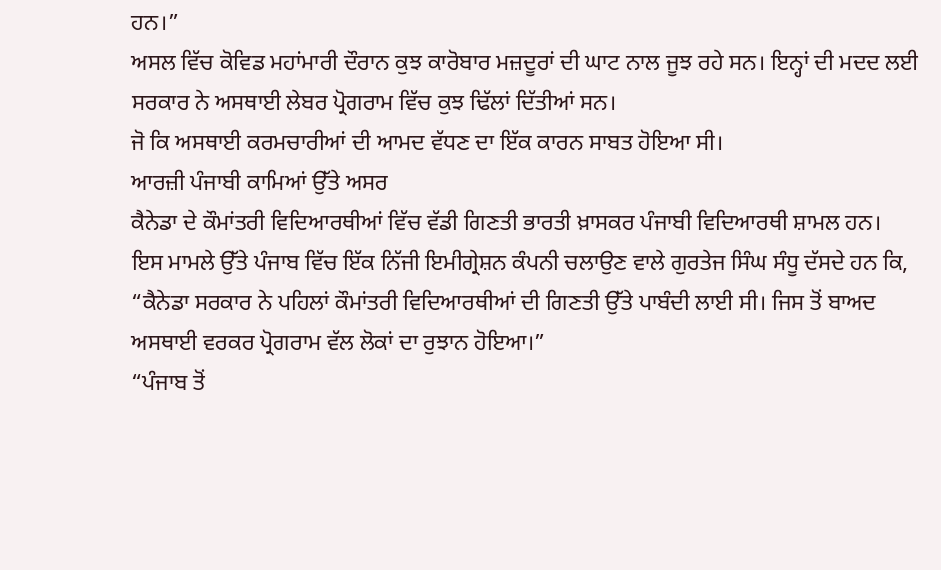ਹਨ।”
ਅਸਲ ਵਿੱਚ ਕੋਵਿਡ ਮਹਾਂਮਾਰੀ ਦੌਰਾਨ ਕੁਝ ਕਾਰੋਬਾਰ ਮਜ਼ਦੂਰਾਂ ਦੀ ਘਾਟ ਨਾਲ ਜੂਝ ਰਹੇ ਸਨ। ਇਨ੍ਹਾਂ ਦੀ ਮਦਦ ਲਈ ਸਰਕਾਰ ਨੇ ਅਸਥਾਈ ਲੇਬਰ ਪ੍ਰੋਗਰਾਮ ਵਿੱਚ ਕੁਝ ਢਿੱਲਾਂ ਦਿੱਤੀਆਂ ਸਨ।
ਜੋ ਕਿ ਅਸਥਾਈ ਕਰਮਚਾਰੀਆਂ ਦੀ ਆਮਦ ਵੱਧਣ ਦਾ ਇੱਕ ਕਾਰਨ ਸਾਬਤ ਹੋਇਆ ਸੀ।
ਆਰਜ਼ੀ ਪੰਜਾਬੀ ਕਾਮਿਆਂ ਉੱਤੇ ਅਸਰ
ਕੈਨੇਡਾ ਦੇ ਕੌਮਾਂਤਰੀ ਵਿਦਿਆਰਥੀਆਂ ਵਿੱਚ ਵੱਡੀ ਗਿਣਤੀ ਭਾਰਤੀ ਖ਼ਾਸਕਰ ਪੰਜਾਬੀ ਵਿਦਿਆਰਥੀ ਸ਼ਾਮਲ ਹਨ।
ਇਸ ਮਾਮਲੇ ਉੱਤੇ ਪੰਜਾਬ ਵਿੱਚ ਇੱਕ ਨਿੱਜੀ ਇਮੀਗ੍ਰੇਸ਼ਨ ਕੰਪਨੀ ਚਲਾਉਣ ਵਾਲੇ ਗੁਰਤੇਜ ਸਿੰਘ ਸੰਧੂ ਦੱਸਦੇ ਹਨ ਕਿ, “ਕੈਨੇਡਾ ਸਰਕਾਰ ਨੇ ਪਹਿਲਾਂ ਕੌਮਾਂਤਰੀ ਵਿਦਿਆਰਥੀਆਂ ਦੀ ਗਿਣਤੀ ਉੱਤੇ ਪਾਬੰਦੀ ਲਾਈ ਸੀ। ਜਿਸ ਤੋਂ ਬਾਅਦ ਅਸਥਾਈ ਵਰਕਰ ਪ੍ਰੋਗਰਾਮ ਵੱਲ ਲੋਕਾਂ ਦਾ ਰੁਝਾਨ ਹੋਇਆ।”
“ਪੰਜਾਬ ਤੋਂ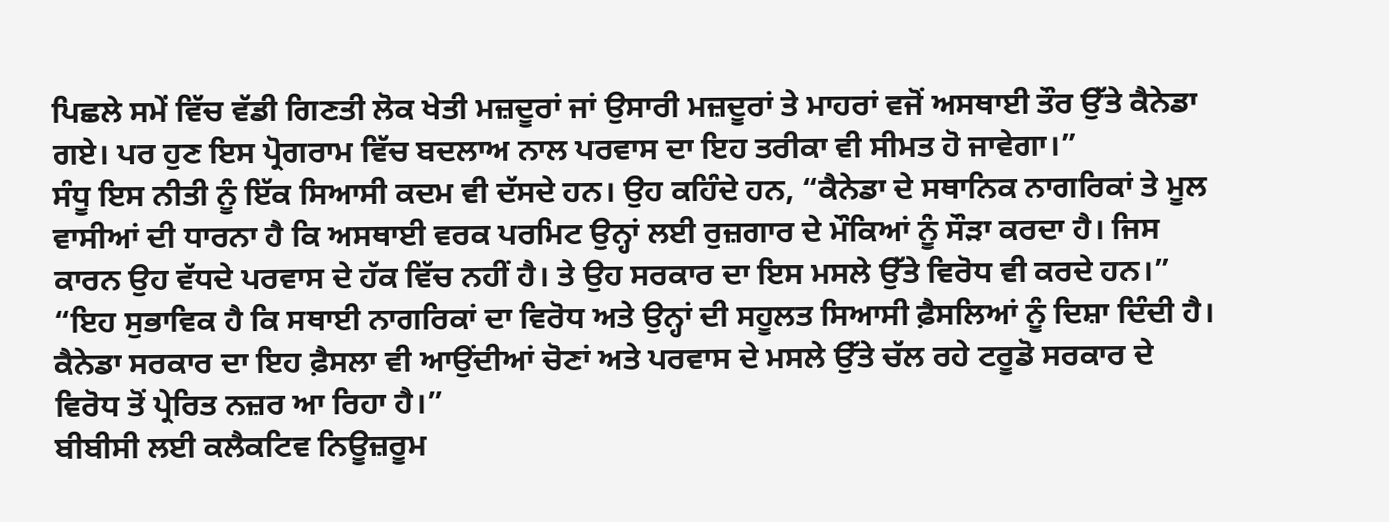ਪਿਛਲੇ ਸਮੇਂ ਵਿੱਚ ਵੱਡੀ ਗਿਣਤੀ ਲੋਕ ਖੇਤੀ ਮਜ਼ਦੂਰਾਂ ਜਾਂ ਉਸਾਰੀ ਮਜ਼ਦੂਰਾਂ ਤੇ ਮਾਹਰਾਂ ਵਜੋਂ ਅਸਥਾਈ ਤੌਰ ਉੱਤੇ ਕੈਨੇਡਾ ਗਏ। ਪਰ ਹੁਣ ਇਸ ਪ੍ਰੋਗਰਾਮ ਵਿੱਚ ਬਦਲਾਅ ਨਾਲ ਪਰਵਾਸ ਦਾ ਇਹ ਤਰੀਕਾ ਵੀ ਸੀਮਤ ਹੋ ਜਾਵੇਗਾ।”
ਸੰਧੂ ਇਸ ਨੀਤੀ ਨੂੰ ਇੱਕ ਸਿਆਸੀ ਕਦਮ ਵੀ ਦੱਸਦੇ ਹਨ। ਉਹ ਕਹਿੰਦੇ ਹਨ, “ਕੈਨੇਡਾ ਦੇ ਸਥਾਨਿਕ ਨਾਗਰਿਕਾਂ ਤੇ ਮੂਲ ਵਾਸੀਆਂ ਦੀ ਧਾਰਨਾ ਹੈ ਕਿ ਅਸਥਾਈ ਵਰਕ ਪਰਮਿਟ ਉਨ੍ਹਾਂ ਲਈ ਰੁਜ਼ਗਾਰ ਦੇ ਮੌਕਿਆਂ ਨੂੰ ਸੌੜਾ ਕਰਦਾ ਹੈ। ਜਿਸ ਕਾਰਨ ਉਹ ਵੱਧਦੇ ਪਰਵਾਸ ਦੇ ਹੱਕ ਵਿੱਚ ਨਹੀਂ ਹੈ। ਤੇ ਉਹ ਸਰਕਾਰ ਦਾ ਇਸ ਮਸਲੇ ਉੱਤੇ ਵਿਰੋਧ ਵੀ ਕਰਦੇ ਹਨ।”
“ਇਹ ਸੁਭਾਵਿਕ ਹੈ ਕਿ ਸਥਾਈ ਨਾਗਰਿਕਾਂ ਦਾ ਵਿਰੋਧ ਅਤੇ ਉਨ੍ਹਾਂ ਦੀ ਸਹੂਲਤ ਸਿਆਸੀ ਫ਼ੈਸਲਿਆਂ ਨੂੰ ਦਿਸ਼ਾ ਦਿੰਦੀ ਹੈ। ਕੈਨੇਡਾ ਸਰਕਾਰ ਦਾ ਇਹ ਫ਼ੈਸਲਾ ਵੀ ਆਉਂਦੀਆਂ ਚੋਣਾਂ ਅਤੇ ਪਰਵਾਸ ਦੇ ਮਸਲੇ ਉੱਤੇ ਚੱਲ ਰਹੇ ਟਰੂਡੋ ਸਰਕਾਰ ਦੇ ਵਿਰੋਧ ਤੋਂ ਪ੍ਰੇਰਿਤ ਨਜ਼ਰ ਆ ਰਿਹਾ ਹੈ।”
ਬੀਬੀਸੀ ਲਈ ਕਲੈਕਟਿਵ ਨਿਊਜ਼ਰੂਮ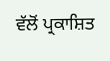ਵੱਲੋਂ ਪ੍ਰਕਾਸ਼ਿਤ